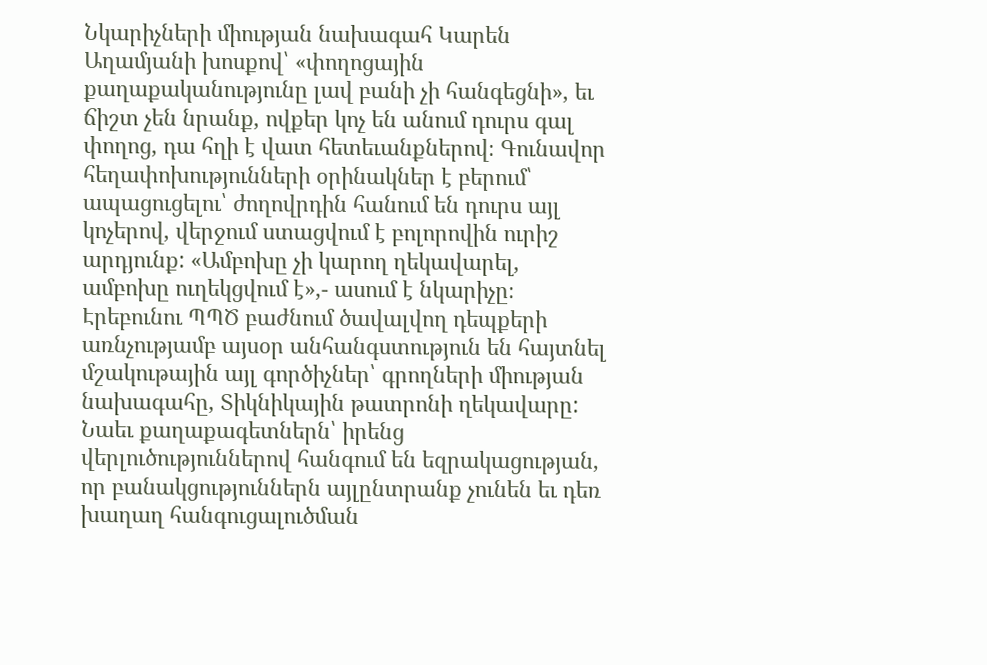Նկարիչների միության նախագահ Կարեն Աղամյանի խոսքով՝ «փողոցային քաղաքականությունը լավ բանի չի հանգեցնի», եւ ճիշտ չեն նրանք, ովքեր կոչ են անում դուրս գալ փողոց, դա հղի է վատ հետեւանքներով։ Գունավոր հեղափոխությունների օրինակներ է բերում՝ ապացուցելու՝ ժողովրդին հանում են դուրս այլ կոչերով, վերջում ստացվում է բոլորովին ուրիշ արդյունք: «Ամբոխը չի կարող ղեկավարել, ամբոխը ուղեկցվում է»,- ասում է նկարիչը։ Էրեբունու ՊՊԾ բաժնում ծավալվող դեպքերի առնչությամբ այսօր անհանգստություն են հայտնել մշակութային այլ գործիչներ՝ գրողների միության նախագահը, Տիկնիկային թատրոնի ղեկավարը: Նաեւ քաղաքագետներն՝ իրենց վերլուծություններով հանգում են եզրակացության, որ բանակցություններն այլընտրանք չունեն եւ դեռ խաղաղ հանգուցալուծման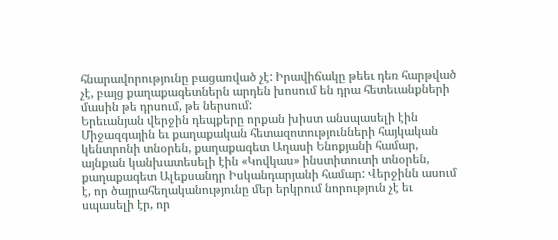հնարավորությունը բացառված չէ: Իրավիճակը թեեւ դեռ հարթված չէ, բայց քաղաքագետներն արդեն խոսում են դրա հետեւանքների մասին թե դրսում, թե ներսում:
Երեւանյան վերջին դեպքերը որքան խիստ անսպասելի էին Միջազգային եւ քաղաքական հետազոտությունների հայկական կենտրոնի տնօրեն, քաղաքագետ Աղասի Ենոքյանի համար, այնքան կանխատեսելի էին «Կովկաս» ինստիտուտի տնօրեն, քաղաքագետ Ալեքսանդր Իսկանդարյանի համար: Վերջինն ասում է, որ ծայրահեղականությունը մեր երկրում նորություն չէ եւ սպասելի էր, որ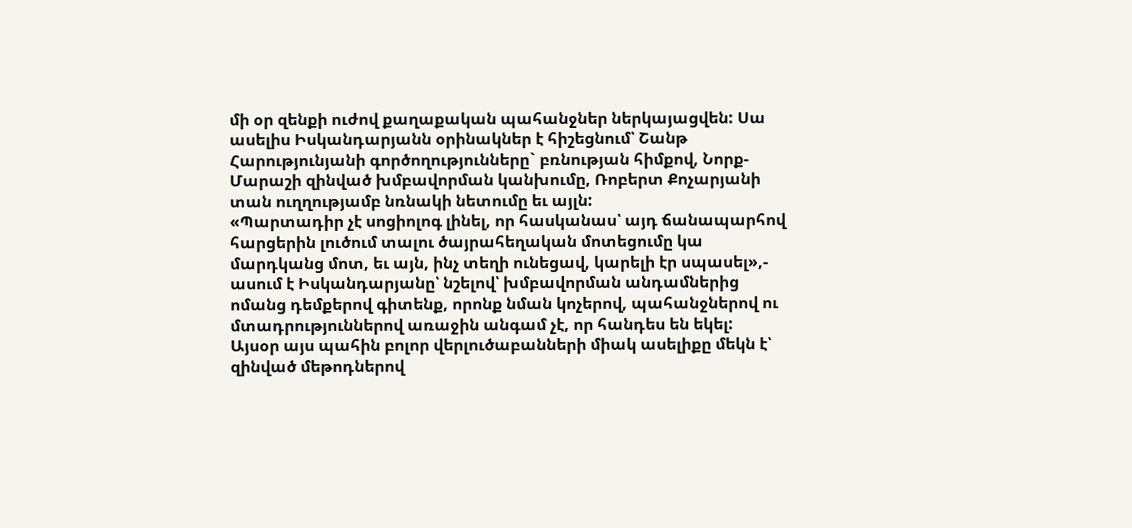մի օր զենքի ուժով քաղաքական պահանջներ ներկայացվեն: Սա ասելիս Իսկանդարյանն օրինակներ է հիշեցնում՝ Շանթ Հարությունյանի գործողությունները` բռնության հիմքով, Նորք-Մարաշի զինված խմբավորման կանխումը, Ռոբերտ Քոչարյանի տան ուղղությամբ նռնակի նետումը եւ այլն:
«Պարտադիր չէ սոցիոլոգ լինել, որ հասկանաս՝ այդ ճանապարհով հարցերին լուծում տալու ծայրահեղական մոտեցումը կա մարդկանց մոտ, եւ այն, ինչ տեղի ունեցավ, կարելի էր սպասել»,- ասում է Իսկանդարյանը՝ նշելով՝ խմբավորման անդամներից ոմանց դեմքերով գիտենք, որոնք նման կոչերով, պահանջներով ու մտադրություններով առաջին անգամ չէ, որ հանդես են եկել:
Այսօր այս պահին բոլոր վերլուծաբանների միակ ասելիքը մեկն է՝ զինված մեթոդներով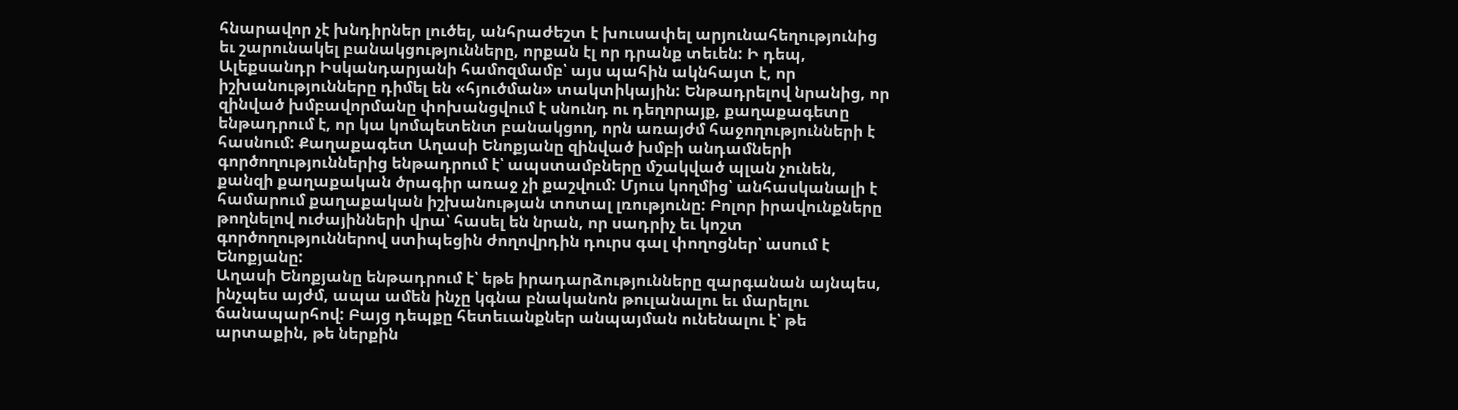հնարավոր չէ խնդիրներ լուծել, անհրաժեշտ է խուսափել արյունահեղությունից եւ շարունակել բանակցությունները, որքան էլ որ դրանք տեւեն: Ի դեպ, Ալեքսանդր Իսկանդարյանի համոզմամբ՝ այս պահին ակնհայտ է, որ իշխանությունները դիմել են «հյուծման» տակտիկային: Ենթադրելով նրանից, որ զինված խմբավորմանը փոխանցվում է սնունդ ու դեղորայք, քաղաքագետը ենթադրում է, որ կա կոմպետենտ բանակցող, որն առայժմ հաջողությունների է հասնում: Քաղաքագետ Աղասի Ենոքյանը զինված խմբի անդամների գործողություններից ենթադրում է՝ ապստամբները մշակված պլան չունեն, քանզի քաղաքական ծրագիր առաջ չի քաշվում: Մյուս կողմից՝ անհասկանալի է համարում քաղաքական իշխանության տոտալ լռությունը: Բոլոր իրավունքները թողնելով ուժայինների վրա՝ հասել են նրան, որ սադրիչ եւ կոշտ գործողություններով ստիպեցին ժողովրդին դուրս գալ փողոցներ՝ ասում է Ենոքյանը:
Աղասի Ենոքյանը ենթադրում է՝ եթե իրադարձությունները զարգանան այնպես, ինչպես այժմ, ապա ամեն ինչը կգնա բնականոն թուլանալու եւ մարելու ճանապարհով: Բայց դեպքը հետեւանքներ անպայման ունենալու է՝ թե արտաքին, թե ներքին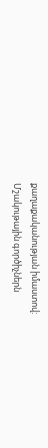քաղաքականության իմաստով:
Մշակութային գործիչներն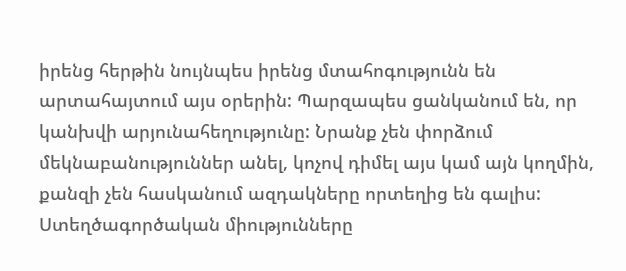իրենց հերթին նույնպես իրենց մտահոգությունն են արտահայտում այս օրերին: Պարզապես ցանկանում են, որ կանխվի արյունահեղությունը: Նրանք չեն փորձում մեկնաբանություններ անել, կոչով դիմել այս կամ այն կողմին, քանզի չեն հասկանում ազդակները որտեղից են գալիս: Ստեղծագործական միությունները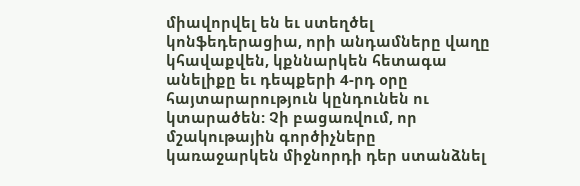միավորվել են եւ ստեղծել կոնֆեդերացիա, որի անդամները վաղը կհավաքվեն, կքննարկեն հետագա անելիքը եւ դեպքերի 4-րդ օրը հայտարարություն կընդունեն ու կտարածեն: Չի բացառվում, որ մշակութային գործիչները կառաջարկեն միջնորդի դեր ստանձնել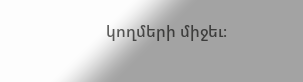կողմերի միջեւ։